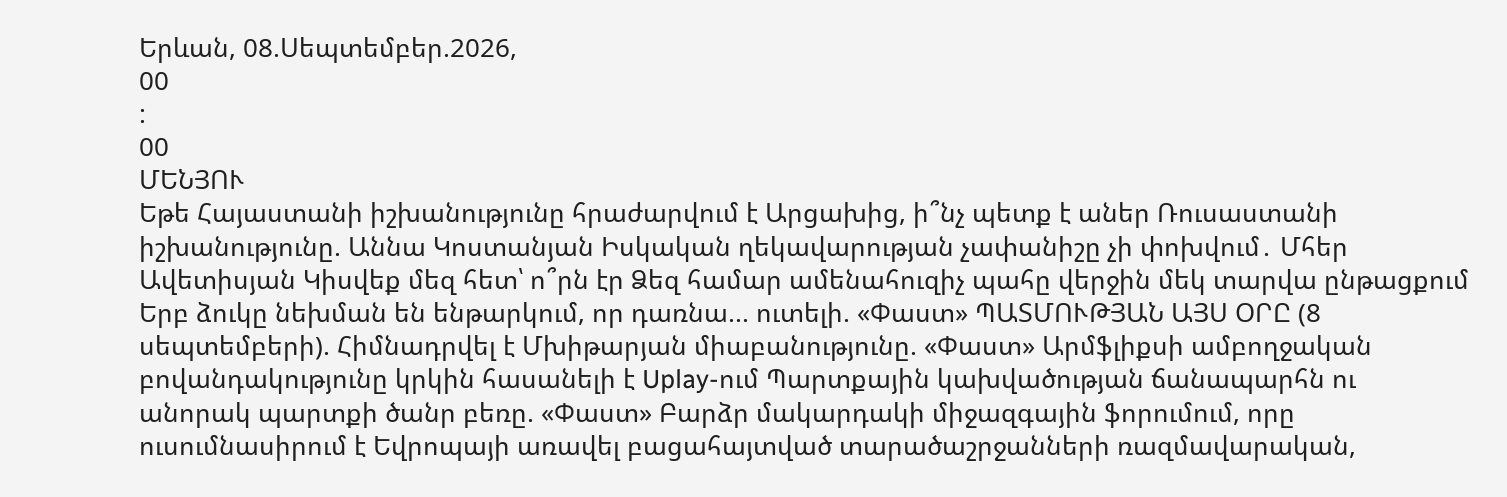Երևան, 08.Սեպտեմբեր.2026,
00
:
00
ՄԵՆՅՈՒ
Եթե Հայաստանի իշխանությունը հրաժարվում է Արցախից, ի՞նչ պետք է աներ Ռուսաստանի իշխանությունը. Աննա Կոստանյան Իսկական ղեկավարության չափանիշը չի փոխվում․ Մհեր Ավետիսյան Կիսվեք մեզ հետ՝ ո՞րն էր Ձեզ համար ամենահուզիչ պահը վերջին մեկ տարվա ընթացքում Երբ ձուկը նեխման են ենթարկում, որ դառնա... ուտելի. «Փաստ» ՊԱՏՄՈՒԹՅԱՆ ԱՅՍ ՕՐԸ (8 սեպտեմբերի). Հիմնադրվել է Մխիթարյան միաբանությունը. «Փաստ» Արմֆլիքսի ամբողջական բովանդակությունը կրկին հասանելի է Uplay-ում Պարտքային կախվածության ճանապարհն ու անորակ պարտքի ծանր բեռը. «Փաստ» Բարձր մակարդակի միջազգային ֆորումում, որը ուսումնասիրում է Եվրոպայի առավել բացահայտված տարածաշրջանների ռազմավարական,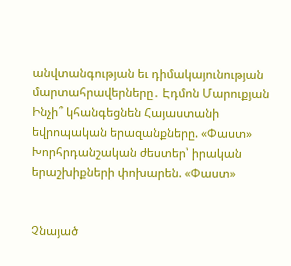անվտանգության եւ դիմակայունության մարտահրավերները․ Էդմոն Մարուքյան Ինչի՞ կհանգեցնեն Հայաստանի եվրոպական երազանքները. «Փաստ» Խորհրդանշական ժեստեր՝ իրական երաշխիքների փոխարեն. «Փաստ»


Չնայած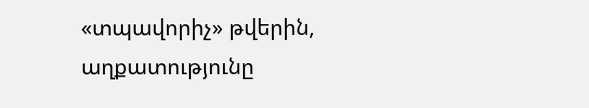«տպավորիչ» թվերին, աղքատությունը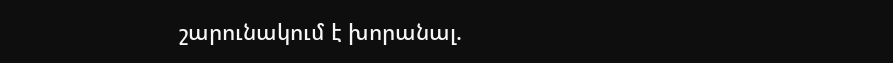շարունակում է խորանալ.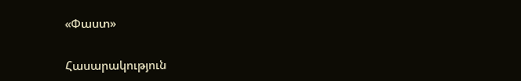«Փաստ»

Հասարակություն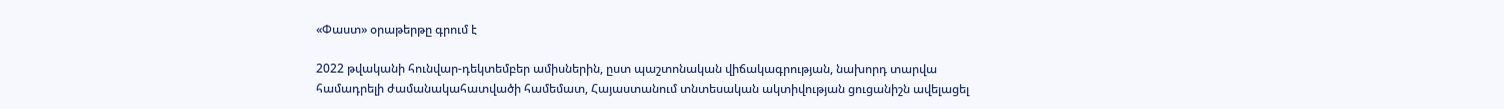«Փաստ» օրաթերթը գրում է

2022 թվականի հունվար-դեկտեմբեր ամիսներին, ըստ պաշտոնական վիճակագրության, նախորդ տարվա համադրելի ժամանակահատվածի համեմատ, Հայաստանում տնտեսական ակտիվության ցուցանիշն ավելացել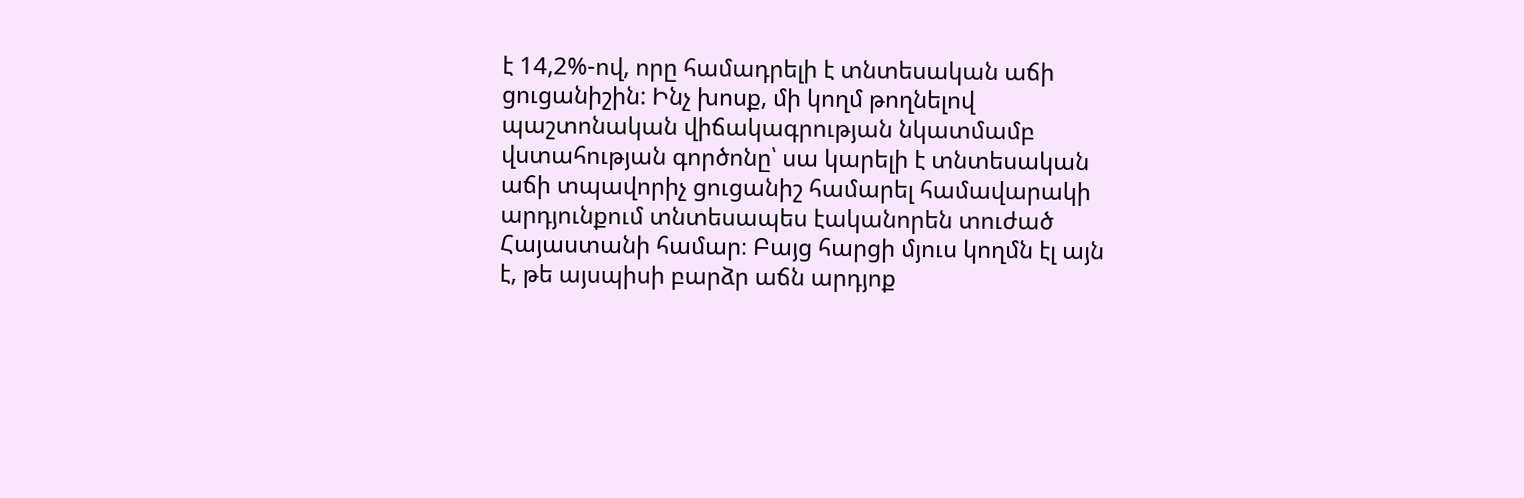է 14,2%-ով, որը համադրելի է տնտեսական աճի ցուցանիշին: Ինչ խոսք, մի կողմ թողնելով պաշտոնական վիճակագրության նկատմամբ վստահության գործոնը՝ սա կարելի է տնտեսական աճի տպավորիչ ցուցանիշ համարել համավարակի արդյունքում տնտեսապես էականորեն տուժած Հայաստանի համար։ Բայց հարցի մյուս կողմն էլ այն է, թե այսպիսի բարձր աճն արդյոք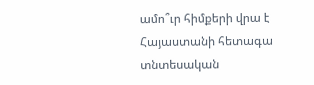ամո՞ւր հիմքերի վրա է Հայաստանի հետագա տնտեսական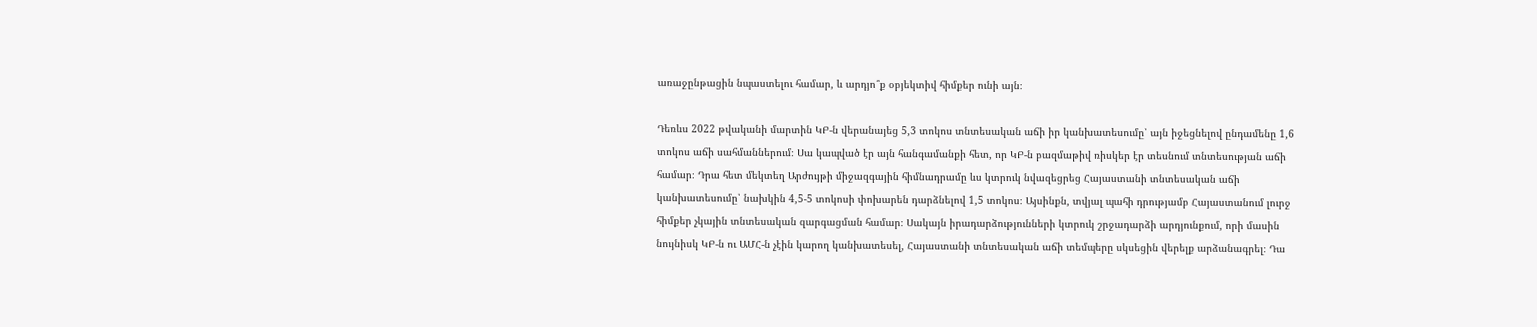առաջընթացին նպաստելու համար, և արդյո՞ք օբյեկտիվ հիմքեր ունի այն։

Դեռևս 2022 թվականի մարտին ԿԲ-ն վերանայեց 5,3 տոկոս տնտեսական աճի իր կանխատեսումը՝ այն իջեցնելով ընդամենը 1,6 տոկոս աճի սահմաններում։ Սա կապված էր այն հանգամանքի հետ, որ ԿԲ-ն բազմաթիվ ռիսկեր էր տեսնում տնտեսության աճի համար։ Դրա հետ մեկտեղ Արժույթի միջազգային հիմնադրամը ևս կտրուկ նվազեցրեց Հայաստանի տնտեսական աճի կանխատեսումը՝ նախկին 4,5-5 տոկոսի փոխարեն դարձնելով 1,5 տոկոս։ Այսինքն, տվյալ պահի դրությամբ Հայաստանում լուրջ հիմքեր չկային տնտեսական զարգացման համար։ Սակայն իրադարձությունների կտրուկ շրջադարձի արդյունքում, որի մասին նույնիսկ ԿԲ-ն ու ԱՄՀ-ն չէին կարող կանխատեսել, Հայաստանի տնտեսական աճի տեմպերը սկսեցին վերելք արձանագրել։ Դա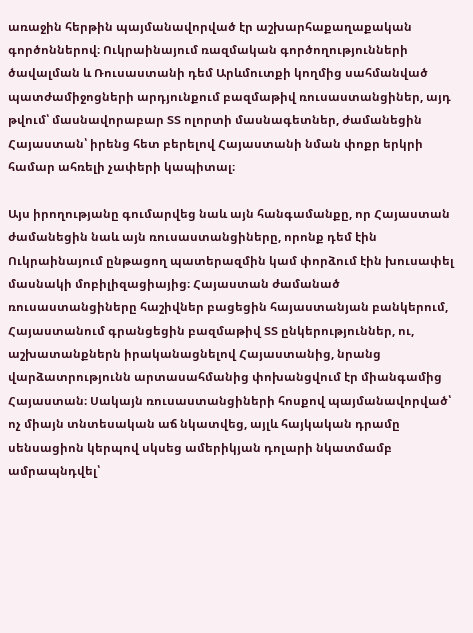առաջին հերթին պայմանավորված էր աշխարհաքաղաքական գործոններով։ Ուկրաինայում ռազմական գործողությունների ծավալման և Ռուսաստանի դեմ Արևմուտքի կողմից սահմանված պատժամիջոցների արդյունքում բազմաթիվ ռուսաստանցիներ, այդ թվում՝ մասնավորաբար ՏՏ ոլորտի մասնագետներ, ժամանեցին Հայաստան՝ իրենց հետ բերելով Հայաստանի նման փոքր երկրի համար ահռելի չափերի կապիտալ։

Այս իրողությանը գումարվեց նաև այն հանգամանքը, որ Հայաստան ժամանեցին նաև այն ռուսաստանցիները, որոնք դեմ էին Ուկրաինայում ընթացող պատերազմին կամ փորձում էին խուսափել մասնակի մոբիլիզացիայից։ Հայաստան ժամանած ռուսաստանցիները հաշիվներ բացեցին հայաստանյան բանկերում, Հայաստանում գրանցեցին բազմաթիվ ՏՏ ընկերություններ, ու, աշխատանքներն իրականացնելով Հայաստանից, նրանց վարձատրությունն արտասահմանից փոխանցվում էր միանգամից Հայաստան։ Սակայն ռուսաստանցիների հոսքով պայմանավորված՝ ոչ միայն տնտեսական աճ նկատվեց, այլև հայկական դրամը սենսացիոն կերպով սկսեց ամերիկյան դոլարի նկատմամբ ամրապնդվել՝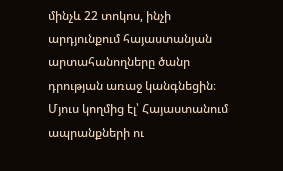մինչև 22 տոկոս, ինչի արդյունքում հայաստանյան արտահանողները ծանր դրության առաջ կանգնեցին։ Մյուս կողմից էլ՝ Հայաստանում ապրանքների ու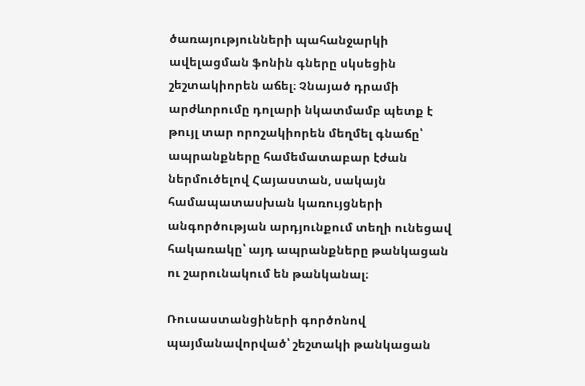ծառայությունների պահանջարկի ավելացման ֆոնին գները սկսեցին շեշտակիորեն աճել։ Չնայած դրամի արժևորումը դոլարի նկատմամբ պետք է թույլ տար որոշակիորեն մեղմել գնաճը՝ ապրանքները համեմատաբար էժան ներմուծելով Հայաստան, սակայն համապատասխան կառույցների անգործության արդյունքում տեղի ունեցավ հակառակը՝ այդ ապրանքները թանկացան ու շարունակում են թանկանալ։

Ռուսաստանցիների գործոնով պայմանավորված՝ շեշտակի թանկացան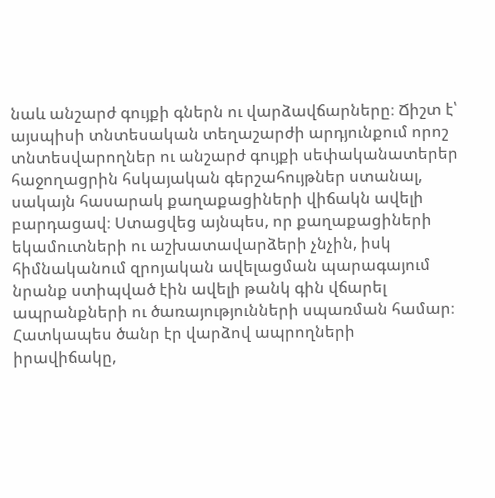նաև անշարժ գույքի գներն ու վարձավճարները։ Ճիշտ է՝ այսպիսի տնտեսական տեղաշարժի արդյունքում որոշ տնտեսվարողներ ու անշարժ գույքի սեփականատերեր հաջողացրին հսկայական գերշահույթներ ստանալ, սակայն հասարակ քաղաքացիների վիճակն ավելի բարդացավ։ Ստացվեց այնպես, որ քաղաքացիների եկամուտների ու աշխատավարձերի չնչին, իսկ հիմնականում զրոյական ավելացման պարագայում նրանք ստիպված էին ավելի թանկ գին վճարել ապրանքների ու ծառայությունների սպառման համար։ Հատկապես ծանր էր վարձով ապրողների իրավիճակը,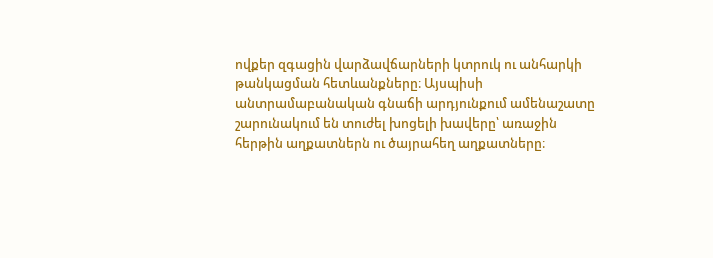ովքեր զգացին վարձավճարների կտրուկ ու անհարկի թանկացման հետևանքները։ Այսպիսի անտրամաբանական գնաճի արդյունքում ամենաշատը շարունակում են տուժել խոցելի խավերը՝ առաջին հերթին աղքատներն ու ծայրահեղ աղքատները։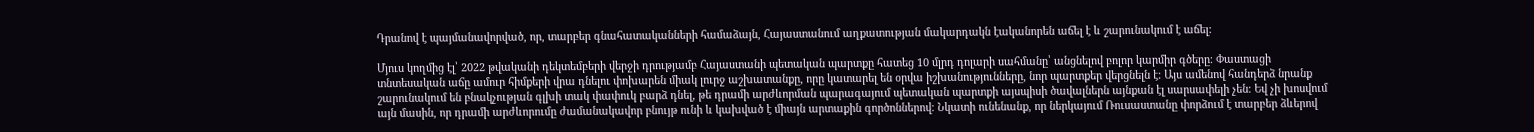Դրանով է պայմանավորված, որ, տարբեր գնահատականների համաձայն, Հայաստանում աղքատության մակարդակն էականորեն աճել է և շարունակում է աճել:

Մյուս կողմից էլ՝ 2022 թվականի դեկտեմբերի վերջի դրությամբ Հայաստանի պետական պարտքը հատեց 10 մլրդ դոլարի սահմանը՝ անցնելով բոլոր կարմիր գծերը։ Փաստացի տնտեսական աճը ամուր հիմքերի վրա դնելու փոխարեն միակ լուրջ աշխատանքը, որը կատարել են օրվա իշխանությունները, նոր պարտքեր վերցնելն է։ Այս ամենով հանդերձ նրանք շարունակում են բնակչության գլխի տակ փափուկ բարձ դնել, թե դրամի արժևորման պարագայում պետական պարտքի այսպիսի ծավալներն այնքան էլ սարսափելի չեն։ Եվ չի խոսվում այն մասին, որ դրամի արժևորումը ժամանակավոր բնույթ ունի և կախված է միայն արտաքին գործոններով։ Նկատի ունենանք, որ ներկայում Ռուսաստանը փորձում է տարբեր ձևերով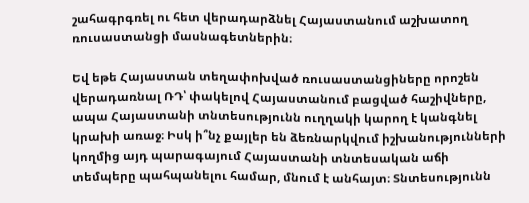շահագրգռել ու հետ վերադարձնել Հայաստանում աշխատող ռուսաստանցի մասնագետներին։

Եվ եթե Հայաստան տեղափոխված ռուսաստանցիները որոշեն վերադառնալ ՌԴ՝ փակելով Հայաստանում բացված հաշիվները, ապա Հայաստանի տնտեսությունն ուղղակի կարող է կանգնել կրախի առաջ։ Իսկ ի՞նչ քայլեր են ձեռնարկվում իշխանությունների կողմից այդ պարագայում Հայաստանի տնտեսական աճի տեմպերը պահպանելու համար, մնում է անհայտ։ Տնտեսությունն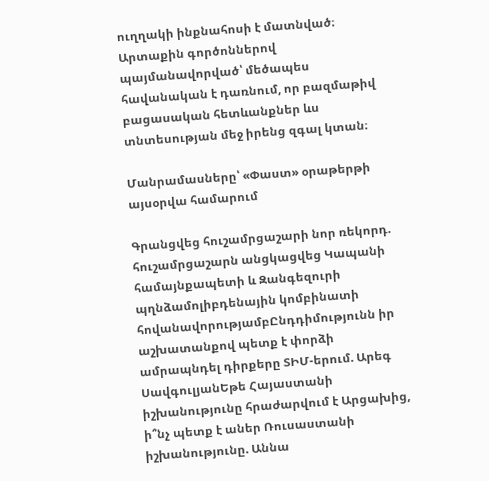ուղղակի ինքնահոսի է մատնված։ Արտաքին գործոններով պայմանավորված՝ մեծապես հավանական է դառնում, որ բազմաթիվ բացասական հետևանքներ ևս տնտեսության մեջ իրենց զգալ կտան։

Մանրամասները՝ «Փաստ» օրաթերթի այսօրվա համարում

Գրանցվեց հուշամրցաշարի նոր ռեկորդ. հուշամրցաշարն անցկացվեց Կապանի համայնքապետի և Զանգեզուրի պղնձամոլիբդենային կոմբինատի հովանավորությամբԸնդդիմությունն իր աշխատանքով պետք է փորձի ամրապնդել դիրքերը ՏԻՄ-երում. Արեգ ՍավգուլյանԵթե Հայաստանի իշխանությունը հրաժարվում է Արցախից, ի՞նչ պետք է աներ Ռուսաստանի իշխանությունը. Աննա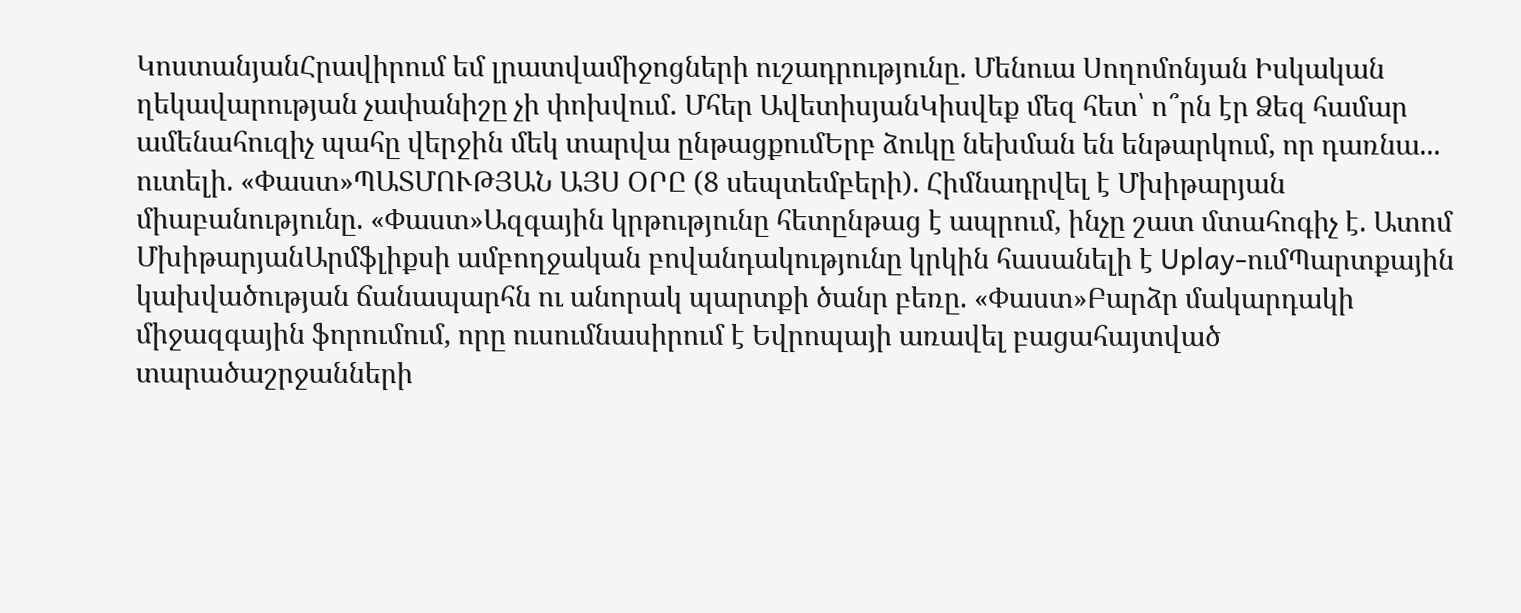ԿոստանյանՀրավիրում եմ լրատվամիջոցների ուշադրությունը. Մենուա Սողոմոնյան Իսկական ղեկավարության չափանիշը չի փոխվում․ Մհեր ԱվետիսյանԿիսվեք մեզ հետ՝ ո՞րն էր Ձեզ համար ամենահուզիչ պահը վերջին մեկ տարվա ընթացքումԵրբ ձուկը նեխման են ենթարկում, որ դառնա... ուտելի. «Փաստ»ՊԱՏՄՈՒԹՅԱՆ ԱՅՍ ՕՐԸ (8 սեպտեմբերի). Հիմնադրվել է Մխիթարյան միաբանությունը. «Փաստ»Ազգային կրթությունը հետընթաց է ապրում, ինչը շատ մտահոգիչ է. Ատոմ ՄխիթարյանԱրմֆլիքսի ամբողջական բովանդակությունը կրկին հասանելի է Uplay-ումՊարտքային կախվածության ճանապարհն ու անորակ պարտքի ծանր բեռը. «Փաստ»Բարձր մակարդակի միջազգային ֆորումում, որը ուսումնասիրում է Եվրոպայի առավել բացահայտված տարածաշրջանների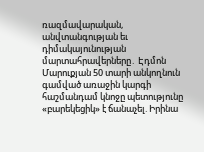ռազմավարական, անվտանգության եւ դիմակայունության մարտահրավերները․ Էդմոն Մարուքյան 50 տարի անկողնուն գամված առաջին կարգի հաշմանդամ կնոջը պետությունը «բարեկեցիկ» է ճանաչել. Իրինա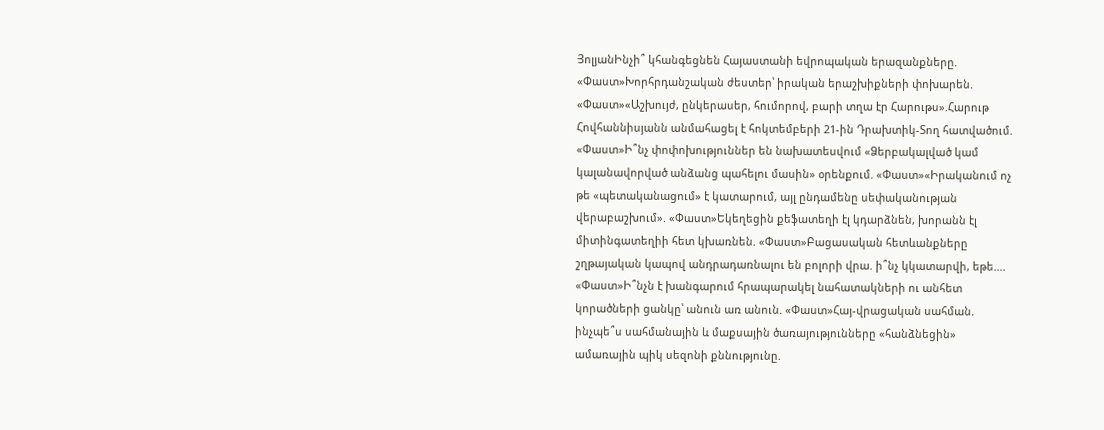ՅոլյանԻնչի՞ կհանգեցնեն Հայաստանի եվրոպական երազանքները. «Փաստ»Խորհրդանշական ժեստեր՝ իրական երաշխիքների փոխարեն. «Փաստ»«Աշխույժ, ընկերասեր, հումորով, բարի տղա էր Հարութս».Հարութ Հովհաննիսյանն անմահացել է հոկտեմբերի 21-ին Դրախտիկ-Տող հատվածում. «Փաստ»Ի՞նչ փոփոխություններ են նախատեսվում «Ձերբակալված կամ կալանավորված անձանց պահելու մասին» օրենքում. «Փաստ»«Իրականում ոչ թե «պետականացում» է կատարում, այլ ընդամենը սեփականության վերաբաշխում». «Փաստ»Եկեղեցին քեֆատեղի էլ կդարձնեն, խորանն էլ միտինգատեղիի հետ կխառնեն. «Փաստ»Բացասական հետևանքները շղթայական կապով անդրադառնալու են բոլորի վրա. ի՞նչ կկատարվի, եթե.... «Փաստ»Ի՞նչն է խանգարում հրապարակել նահատակների ու անհետ կորածների ցանկը՝ անուն առ անուն. «Փաստ»Հայ-վրացական սահման. ինչպե՞ս սահմանային և մաքսային ծառայությունները «հանձնեցին» ամառային պիկ սեզոնի քննությունը.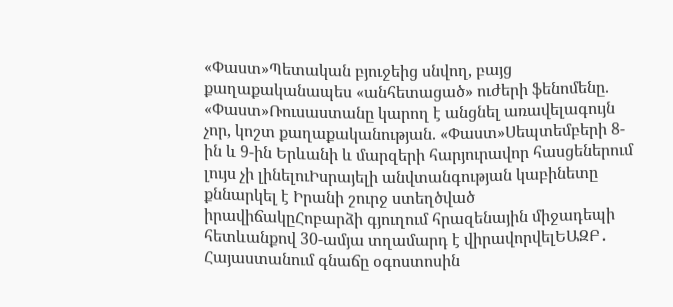«Փաստ»Պետական բյուջեից սնվող, բայց քաղաքականապես «անհետացած» ուժերի ֆենոմենը. «Փաստ»Ռուսաստանը կարող է անցնել առավելագույն չոր, կոշտ քաղաքականության. «Փաստ»Սեպտեմբերի 8-ին և 9-ին Երևանի և մարզերի հարյուրավոր հասցեներում լույս չի լինելուԻսրայելի անվտանգության կաբինետը քննարկել է Իրանի շուրջ ստեղծված իրավիճակըՀոբարձի գյուղում հրազենային միջադեպի հետևանքով 30-ամյա տղամարդ է վիրավորվելԵԱԶԲ․ Հայաստանում գնաճը օգոստոսին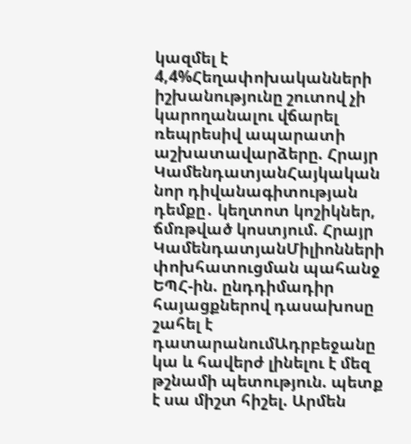կազմել է 4,4%Հեղափոխականների իշխանությունը շուտով չի կարողանալու վճարել ռեպրեսիվ ապարատի աշխատավարձերը. Հրայր ԿամենդատյանՀայկական նոր դիվանագիտության դեմքը․ կեղտոտ կոշիկներ, ճմռթված կոստյում. Հրայր ԿամենդատյանՄիլիոնների փոխհատուցման պահանջ ԵՊՀ-ին. ընդդիմադիր հայացքներով դասախոսը շահել է դատարանումԱդրբեջանը կա և հավերժ լինելու է մեզ թշնամի պետություն. պետք է սա միշտ հիշել. Արմեն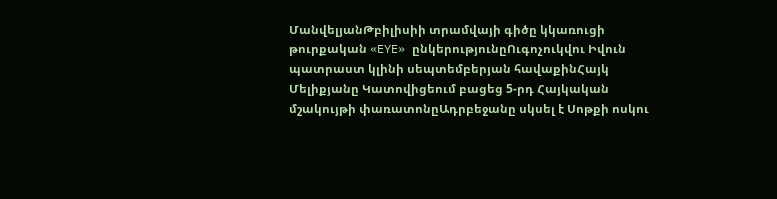ՄանվելյանԹբիլիսիի տրամվայի գիծը կկառուցի թուրքական «EYE» ընկերությունըՈւգոչուկվու Իվուն պատրաստ կլինի սեպտեմբերյան հավաքինՀայկ Մելիքյանը Կատովիցեում բացեց 5-րդ Հայկական մշակույթի փառատոնըԱդրբեջանը սկսել է Սոթքի ոսկու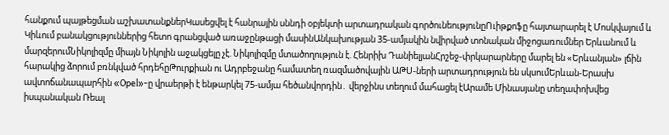հանքում պայթեցման աշխատանքներԿասեցվել է հանրային սննդի օբյեկտի արտադրական գործունեությունըՈւիթքոֆը հայտարարել է Մոսկվայում և Կիևում բանակցություններից հետո գրանցված առաջընթացի մասինԱնկախության 35-ամյակին նվիրված տոնական միջոցառումներ Երևանում և մարզերումՆիկոլիզմը միայն Նիկոլին աջակցելը չէ. Նիկոլիզմը մտածողություն է. Հենրիխ ԴանիելյանՀրշեջ-փրկարարները մարել են «Երևանյան» լճին հարակից ձորում բռնկված հրդեհըԹուրքիան ու Ադրբեջանը համատեղ ռազմածովային ԱԹՍ-ների արտադրություն են սկսումԵրևան-Երասխ ավտոճանապարհին «Opel»-ը վրաերթի է ենթարկել 75-ամյա հեծանվորդին․ վերջինս տեղում մահացել էԱրամե Մինասյանը տեղափոխվեց իսպանական Ռեալ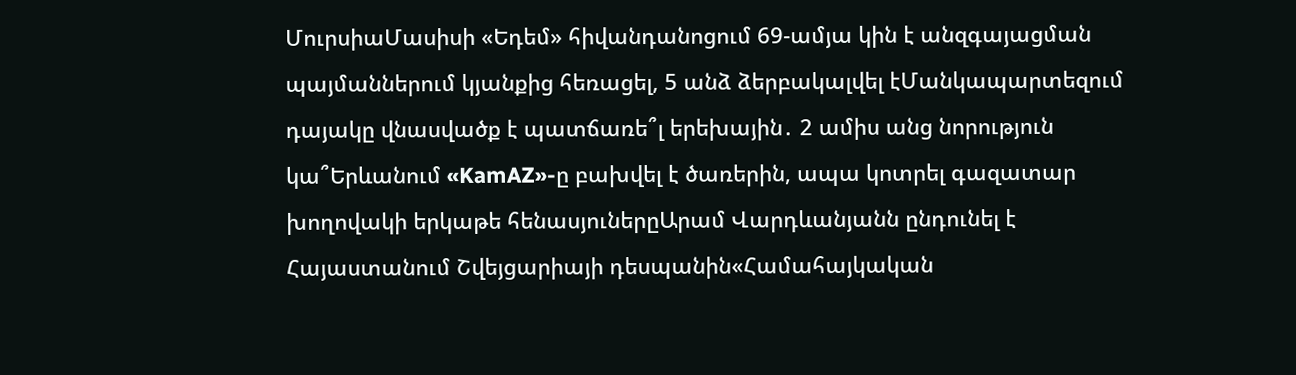ՄուրսիաՄասիսի «Եդեմ» հիվանդանոցում 69-ամյա կին է անզգայացման պայմաններում կյանքից հեռացել, 5 անձ ձերբակալվել էՄանկապարտեզում դայակը վնասվածք է պատճառե՞լ երեխային․ 2 ամիս անց նորություն կա՞Երևանում «KamAZ»-ը բախվել է ծառերին, ապա կոտրել գազատար խողովակի երկաթե հենասյուներըԱրամ Վարդևանյանն ընդունել է Հայաստանում Շվեյցարիայի դեսպանին«Համահայկական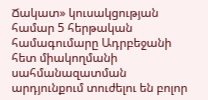Ճակատ» կուսակցության համար 5 հերթական համագումարը Ադրբեջանի հետ միակողմանի սահմանազատման արդյունքում տուժելու են բոլոր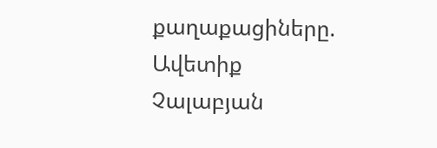քաղաքացիները. Ավետիք Չալաբյան